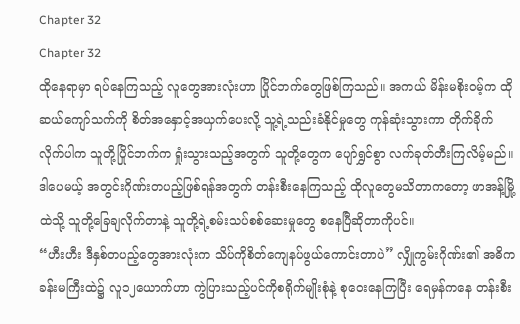Chapter 32
Chapter 32
ထိုနေရာမှာ ရပ်နေကြသည့် လူတွေအားလုံးဟာ ပြိုင်ဘက်တွေဖြစ်ကြသည်။ အကယ် မိန်းမစိုးဝမ့်က ထိုဆယ်ကျော်သက်ကို စိတ်အနှောင့်အယှက်ပေးလို့ သူ့ရဲ့သည်းခံနိုင်မှုတွေ ကုန်ဆုံးသွားကာ တိုက်ခိုက်လိုက်ပါက သူတို့ပြိုင်ဘက်က ရှုံးသွားသည့်အတွက် သူတို့တွေက ပျော်ရွှင်စွာ လက်ခုတ်တီးကြလိမ့်မည်။
ဒါပေမယ့် အတွင်းဂိုဏ်းတပည့်ဖြစ်ရန်အတွက် တန်းစီးနေကြသည့် ထိုလူတွေမသိတာကတော့ ဖာအန့်မြို့ထဲသို့ သူတို့ခြေချလိုက်တာနဲ့ သူတို့ရဲ့စမ်းသပ်စစ်ဆေးမှုတွေ စနေပြီဆိုတာကိုပင်။
“ဟီးဟီး ဒီနှစ်တပည့်တွေအားလုံးက သိပ်ကိုစိတ်ကျေနပ်ဖွယ်ကောင်းတာပဲ” လျှိုကွမ်းဂိုဏ်း၏ အဓိကခန်းမကြီးထဲ၌ လူ၁၂ယောက်ဟာ ကွဲပြားသည့်ပင်ကိုစရိုက်မျိုးစုံနဲ့ စုဝေးနေကြပြီး ရေမှန်ကနေ တန်းစီး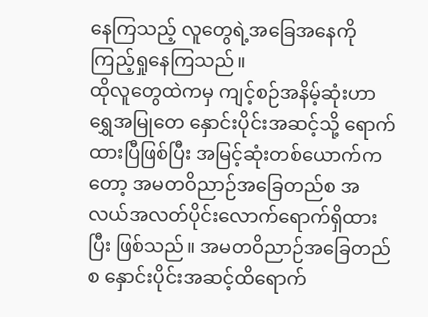နေကြသည့် လူတွေရဲ့အခြေအနေကို ကြည့်ရှုနေကြသည်။
ထိုလူတွေထဲကမှ ကျင့်စဉ်အနိမ့်ဆုံးဟာ ရွှေအမြုတေ နှောင်းပိုင်းအဆင့်သို့ ရောက်ထားပြီဖြစ်ပြီး အမြင့်ဆုံးတစ်ယောက်ကတော့ အမတဝိညာဉ်အခြေတည်စ အလယ်အလတ်ပိုင်းလောက်ရောက်ရှိထားပြီး ဖြစ်သည်။ အမတဝိညာဉ်အခြေတည်စ နှောင်းပိုင်းအဆင့်ထိရောက်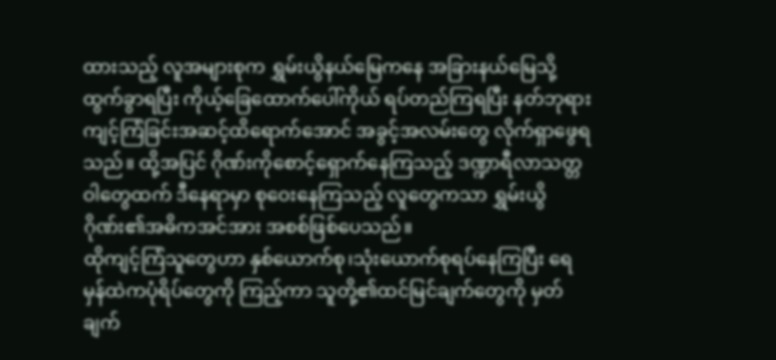ထားသည့် လူအများစုက ရွှမ်းယွိနယ်မြေကနေ အခြားနယ်မြေသို့ ထွက်ခွာရပြီး ကိုယ့်ခြေထောက်ပေါ်ကိုယ် ရပ်တည်ကြရပြီး နတ်ဘုရားကျင့်ကြံခြင်းအဆင့်ထိရောက်အောင် အခွင့်အလမ်းတွေ လိုက်ရှာဖွေရသည်။ ထို့အပြင် ဂိုဏ်းကိုစောင့်ရှောက်နေကြသည့် ဒဏ္ဍာရီလာသတ္တဝါတွေထက် ဒီနေရာမှာ စုဝေးနေကြသည့် လူတွေကသာ ရွှမ်းယွိဂိုဏ်း၏အဓိကအင်အား အစစ်ဖြစ်ပေသည်။
ထိုကျင့်ကြံသူတွေဟာ နှစ်ယောက်စု၊သုံးယောက်စုရပ်နေကြပြီး ရေမှန်ထဲကပုံရိပ်တွေကို ကြည့်ကာ သူတို့၏ထင်မြင်ချက်တွေကို မှတ်ချက်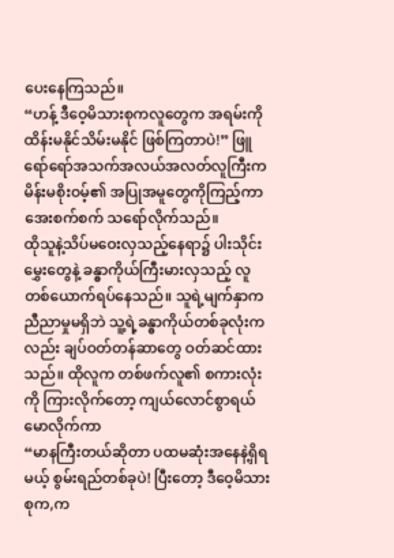ပေးနေကြသည်။
“ဟန့် ဒီဝေ့မိသားစုကလူတွေက အရမ်းကိုထိန်းမနိုင်သိမ်းမနိုင် ဖြစ်ကြတာပဲ!” ဖြူရော်ရော်အသက်အလယ်အလတ်လူကြီးက မိန်းမစိုးဝမ့်၏ အပြုအမူတွေကိုကြည့်ကာ အေးစက်စက် သရော်လိုက်သည်။
ထိုသူနဲ့သိပ်မဝေးလှသည့်နေရာ၌ ပါးသိုင်းမွှေးတွေနဲ့ ခန္ဓာကိုယ်ကြီးမားလှသည့် လူတစ်ယောက်ရပ်နေသည်။ သူရဲ့မျက်နှာက ညီညာမှုမရှိဘဲ သူ့ရဲ့ခန္ဓာကိုယ်တစ်ခုလုံးကလည်း ချပ်ဝတ်တန်ဆာတွေ ဝတ်ဆင်ထားသည်။ ထိုလူက တစ်ဖက်လူ၏ စကားလုံးကို ကြားလိုက်တော့ ကျယ်လောင်စွာရယ်မောလိုက်ကာ
“မာနကြီးတယ်ဆိုတာ ပထမဆုံးအနေနဲ့ရှိရမယ့် စွမ်းရည်တစ်ခုပဲ! ပြီးတော့ ဒီဝေ့မိသားစုက,က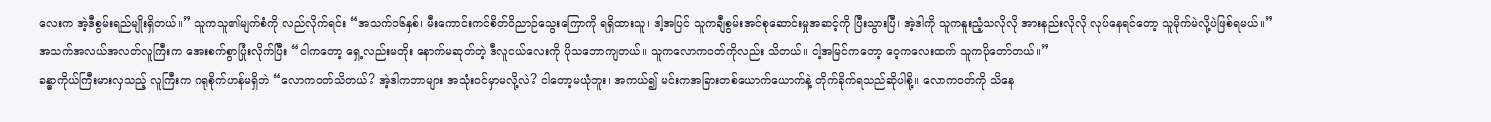လေးက အဲ့ဒီစွမ်းရည်မျိုးရှိတယ်။” သူကသူ၏မျက်စံကို လည်လိုက်ရင်း “အသက်၁၆နှစ်၊ မီးကောင်းကင်စိတ်ဝိညာဉ်သွေးကြောကို ရရှိထားသူ၊ ဒါ့အပြင် သူကချီစွမ်းအင်စုဆောင်းမှုအဆင့်ကို ပြီးသွားပြီ၊ အဲ့ဒါကို သူကနူးညံ့သလိုလို အားနည်းလိုလို လုပ်နေရင်တော့ သူမိုက်မဲလို့ပဲဖြစ်ရမယ်။”
အသက်အလယ်အလတ်လူကြီးက အေးစက်စွာပြုံးလိုက်ပြီး “ငါကတော့ ရှေ့လည်းမတိုး နောက်မဆုတ်တဲ့ ဒီလူငယ်လေးကို ပိုသဘောကျတယ်။ သူကလောကဝတ်ကိုလည်း သိတယ်။ ငါ့အမြင်ကတော့ ဝေ့ကလေးထက် သူကပိုတော်တယ်။”
ခန္ဓာကိုယ်ကြီးမားလှသည့် လူကြီးက ဂရုစိုက်ဟန်မရှိဘဲ “လောကဝတ်သိတယ်? အဲ့ဒါကဘာများ အသုံးဝင်မှာမလို့လဲ? ငါတော့မယုံဘူး၊ အကယ်၍ မင်းကအခြားတစ်ယောက်ယောက်နဲ့ တိုက်ခိုက်ရသည်ဆိုပါစို့။ လောကဝတ်ကို သိနေ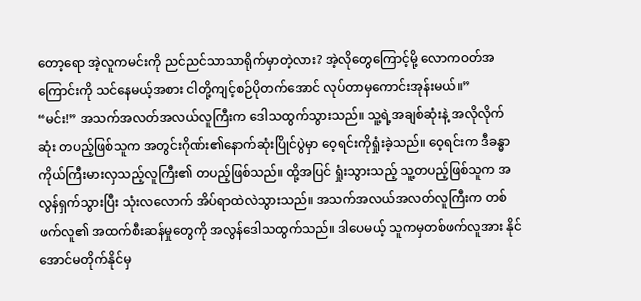တော့ရော အဲ့လူကမင်းကို ညင်ညင်သာသာရိုက်မှာတဲ့လား? အဲ့လိုတွေကြောင့်မို့ လောကဝတ်အကြောင်းကို သင်နေမယ့်အစား ငါတို့ကျင့်စဉ်ပိုတက်အောင် လုပ်တာမှကောင်းအုန်းမယ်။”
“မင်း!” အသက်အလတ်အလယ်လူကြီးက ဒေါသထွက်သွားသည်။ သူ့ရဲ့အချစ်ဆုံးနဲ့ အလိုလိုက်ဆုံး တပည့်ဖြစ်သူက အတွင်းဂိုဏ်း၏နောက်ဆုံးပြိုင်ပွဲမှာ ဝေ့ရင်းကိုရှုံးခဲ့သည်။ ဝေ့ရင်းက ဒီခန္ဓာကိုယ်ကြီးမားလှသည့်လူကြီး၏ တပည့်ဖြစ်သည်။ ထို့အပြင် ရှုံးသွားသည့် သူ့တပည့်ဖြစ်သူက အလွန်ရှက်သွားပြီး သုံးလလောက် အိပ်ရာထဲလဲသွားသည်။ အသက်အလယ်အလတ်လူကြီးက တစ်ဖက်လူ၏ အထက်စီးဆန်မှုတွေကို အလွန်ဒေါသထွက်သည်။ ဒါပေမယ့် သူကမှတစ်ဖက်လူအား နိုင်အောင်မတိုက်နိုင်မှ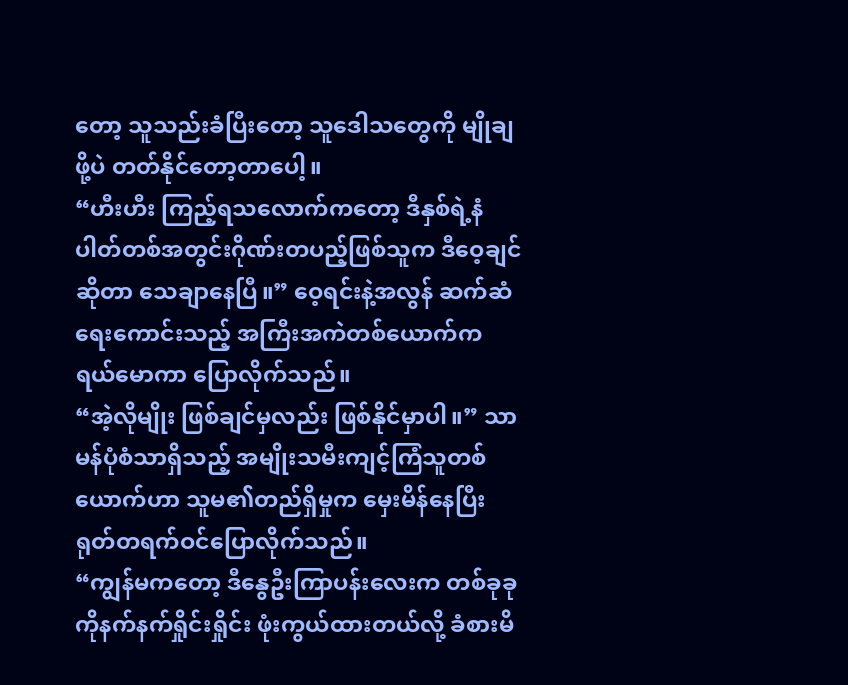တော့ သူသည်းခံပြီးတော့ သူဒေါသတွေကို မျိုချဖို့ပဲ တတ်နိုင်တော့တာပေါ့။
“ဟီးဟီး ကြည့်ရသလောက်ကတော့ ဒီနှစ်ရဲ့နံပါတ်တစ်အတွင်းဂိုဏ်းတပည့်ဖြစ်သူက ဒီဝေ့ချင်ဆိုတာ သေချာနေပြီ။” ဝေ့ရင်းနဲ့အလွန် ဆက်ဆံရေးကောင်းသည့် အကြီးအကဲတစ်ယောက်က ရယ်မောကာ ပြောလိုက်သည်။
“အဲ့လိုမျိုး ဖြစ်ချင်မှလည်း ဖြစ်နိုင်မှာပါ။” သာမန်ပုံစံသာရှိသည့် အမျိုးသမီးကျင့်ကြံသူတစ်ယောက်ဟာ သူမ၏တည်ရှိမှုက မှေးမိန်နေပြီး ရုတ်တရက်ဝင်ပြောလိုက်သည်။
“ကျွန်မကတော့ ဒီနွေဦးကြာပန်းလေးက တစ်ခုခုကိုနက်နက်ရှိုင်းရှိုင်း ဖုံးကွယ်ထားတယ်လို့ ခံစားမိ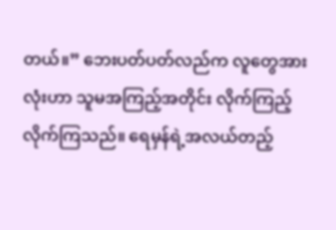တယ်။” ဘေးပတ်ပတ်လည်က လူတွေအားလုံးဟာ သူမအကြည့်အတိုင်း လိုက်ကြည့်လိုက်ကြသည်။ ရေမှန်ရဲ့အလယ်တည့်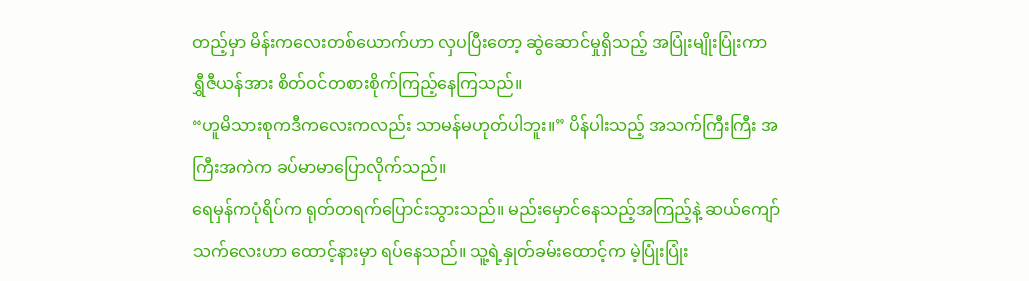တည့်မှာ မိန်းကလေးတစ်ယောက်ဟာ လှပပြီးတော့ ဆွဲဆောင်မှုရှိသည့် အပြုံးမျိုးပြုံးကာ ရွှီဇီယန်အား စိတ်ဝင်တစားစိုက်ကြည့်နေကြသည်။
“ဟူမိသားစုကဒီကလေးကလည်း သာမန်မဟုတ်ပါဘူး။” ပိန်ပါးသည့် အသက်ကြီးကြီး အကြီးအကဲက ခပ်မာမာပြောလိုက်သည်။
ရေမှန်ကပုံရိပ်က ရုတ်တရက်ပြောင်းသွားသည်။ မည်းမှောင်နေသည့်အကြည့်နဲ့ ဆယ်ကျော်သက်လေးဟာ ထောင့်နားမှာ ရပ်နေသည်။ သူ့ရဲ့နှုတ်ခမ်းထောင့်က မဲ့ပြုံးပြုံး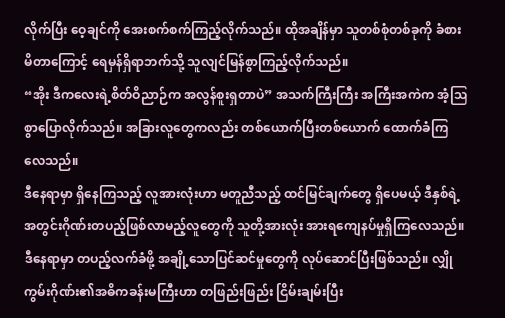လိုက်ပြီး ဝေ့ချင်ကို အေးစက်စက်ကြည့်လိုက်သည်။ ထိုအချိန်မှာ သူတစ်စုံတစ်ခုကို ခံစားမိတာကြောင့် ရေမှန်ရှိရာဘက်သို့ သူလျင်မြန်စွာကြည့်လိုက်သည်။
“အိုး ဒီကလေးရဲ့စိတ်ဝိညာဉ်က အလွန်စူးရှတာပဲ” အသက်ကြီးကြီး အကြီးအကဲက အံ့ဩစွာပြောလိုက်သည်။ အခြားလူတွေကလည်း တစ်ယောက်ပြီးတစ်ယောက် ထောက်ခံကြလေသည်။
ဒီနေရာမှာ ရှိနေကြသည့် လူအားလုံးဟာ မတူညီသည့် ထင်မြင်ချက်တွေ ရှိပေမယ့် ဒီနှစ်ရဲ့အတွင်းဂိုဏ်းတပည့်ဖြစ်လာမည့်လူတွေကို သူတို့အားလုံး အားရကျေနပ်မှုရှိကြလေသည်။ ဒီနေရာမှာ တပည့်လက်ခံဖို့ အချို့သောပြင်ဆင်မှုတွေကို လုပ်ဆောင်ပြီးဖြစ်သည်။ လျှိုကွမ်းဂိုဏ်း၏အဓိကခန်းမကြီးဟာ တဖြည်းဖြည်း ငြိမ်းချမ်းပြီး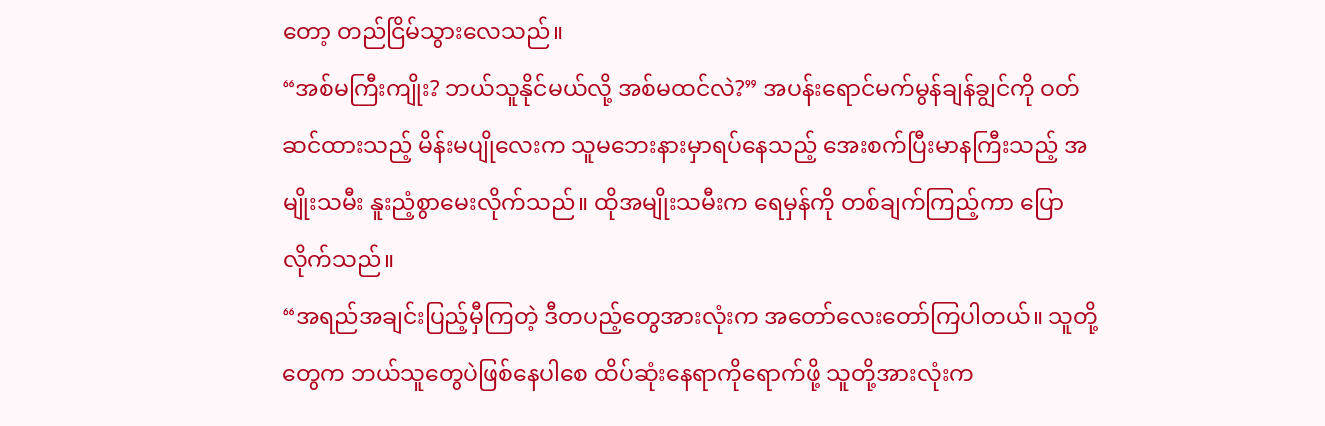တော့ တည်ငြိမ်သွားလေသည်။
“အစ်မကြီးကျိုး? ဘယ်သူနိုင်မယ်လို့ အစ်မထင်လဲ?” အပန်းရောင်မက်မွန်ချန်ချွင်ကို ဝတ်ဆင်ထားသည့် မိန်းမပျိုလေးက သူမဘေးနားမှာရပ်နေသည့် အေးစက်ပြီးမာနကြီးသည့် အမျိုးသမီး နူးညံ့စွာမေးလိုက်သည်။ ထိုအမျိုးသမီးက ရေမှန်ကို တစ်ချက်ကြည့်ကာ ပြောလိုက်သည်။
“အရည်အချင်းပြည့်မှီကြတဲ့ ဒီတပည့်တွေအားလုံးက အတော်လေးတော်ကြပါတယ်။ သူတို့တွေက ဘယ်သူတွေပဲဖြစ်နေပါစေ ထိပ်ဆုံးနေရာကိုရောက်ဖို့ သူတို့အားလုံးက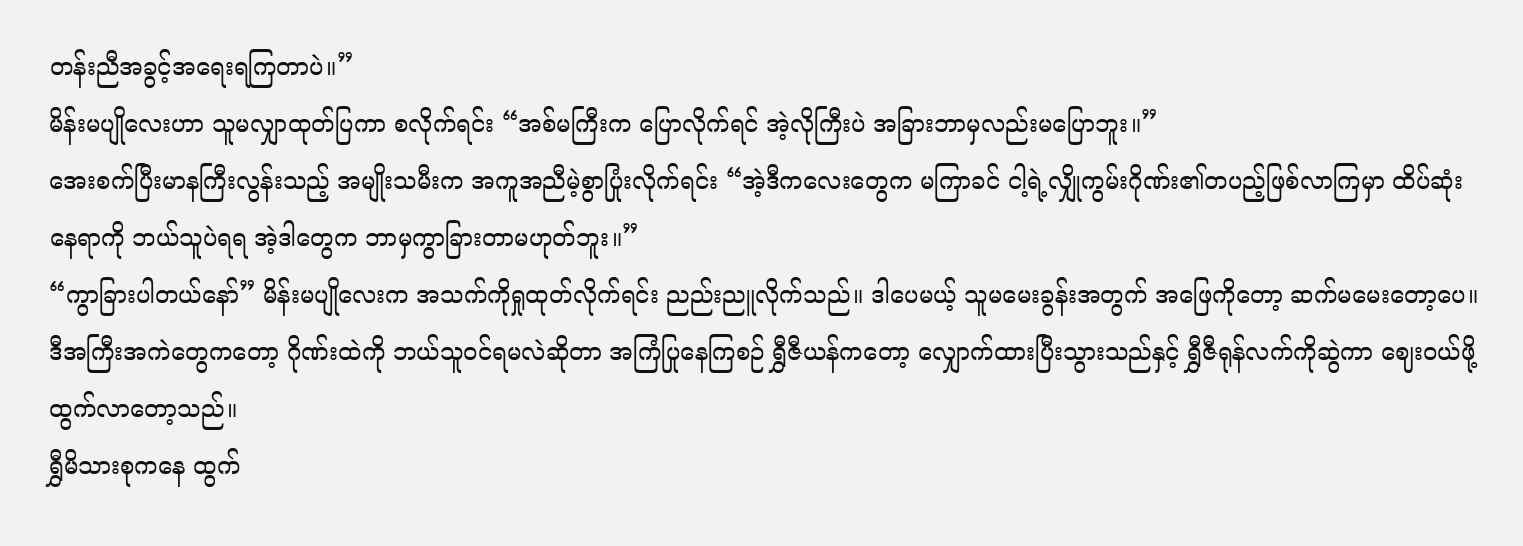တန်းညီအခွင့်အရေးရကြတာပဲ။”
မိန်းမပျိုလေးဟာ သူမလျှာထုတ်ပြကာ စလိုက်ရင်း “အစ်မကြီးက ပြောလိုက်ရင် အဲ့လိုကြီးပဲ အခြားဘာမှလည်းမပြောဘူး။”
အေးစက်ပြီးမာနကြီးလွန်းသည့် အမျိုးသမီးက အကူအညီမဲ့စွာပြုံးလိုက်ရင်း “အဲ့ဒီကလေးတွေက မကြာခင် ငါ့ရဲ့လျှိုကွမ်းဂိုဏ်း၏တပည့်ဖြစ်လာကြမှာ ထိပ်ဆုံးနေရာကို ဘယ်သူပဲရရ အဲ့ဒါတွေက ဘာမှကွာခြားတာမဟုတ်ဘူး။”
“ကွာခြားပါတယ်နော်” မိန်းမပျိုလေးက အသက်ကိုရှုထုတ်လိုက်ရင်း ညည်းညူလိုက်သည်။ ဒါပေမယ့် သူမမေးခွန်းအတွက် အဖြေကိုတော့ ဆက်မမေးတော့ပေ။
ဒီအကြီးအကဲတွေကတော့ ဂိုဏ်းထဲကို ဘယ်သူဝင်ရမလဲဆိုတာ အကြံပြုနေကြစဉ် ရွှီဇီယန်ကတော့ လျှောက်ထားပြီးသွားသည်နှင့် ရွှီဇီရုန်လက်ကိုဆွဲကာ ဈေးဝယ်ဖို့ထွက်လာတော့သည်။
ရွှီမိသားစုကနေ ထွက်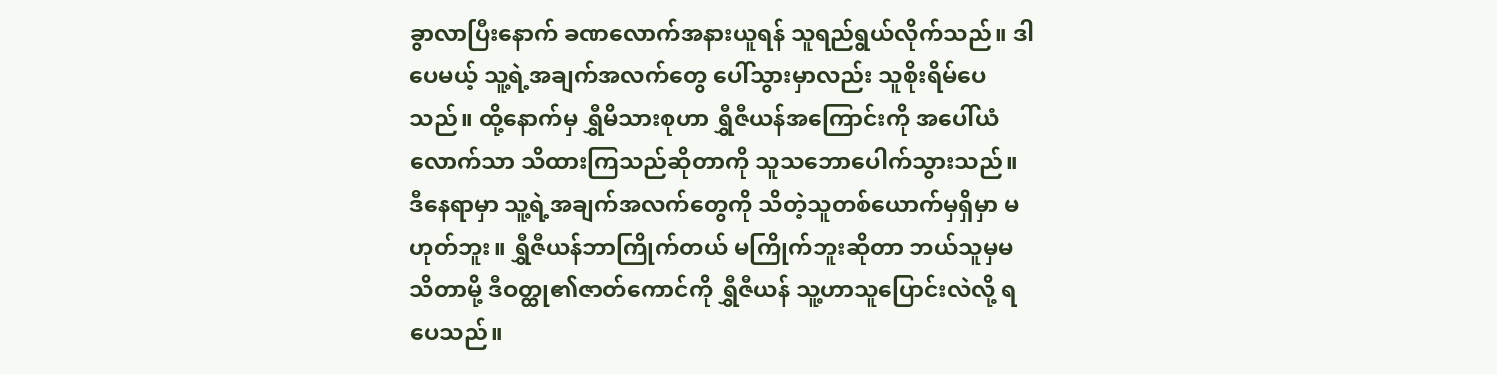ခွာလာပြီးနောက် ခဏလောက်အနားယူရန် သူရည်ရွယ်လိုက်သည်။ ဒါပေမယ့် သူ့ရဲ့အချက်အလက်တွေ ပေါ်သွားမှာလည်း သူစိုးရိမ်ပေသည်။ ထို့နောက်မှ ရွှီမိသားစုဟာ ရွှီဇီယန်အကြောင်းကို အပေါ်ယံလောက်သာ သိထားကြသည်ဆိုတာကို သူသဘောပေါက်သွားသည်။
ဒီနေရာမှာ သူ့ရဲ့အချက်အလက်တွေကို သိတဲ့သူတစ်ယောက်မှရှိမှာ မဟုတ်ဘူး။ ရွှီဇီယန်ဘာကြိုက်တယ် မကြိုက်ဘူးဆိုတာ ဘယ်သူမှမသိတာမို့ ဒီဝတ္ထု၏ဇာတ်ကောင်ကို ရွှီဇီယန် သူ့ဟာသူပြောင်းလဲလို့ ရပေသည်။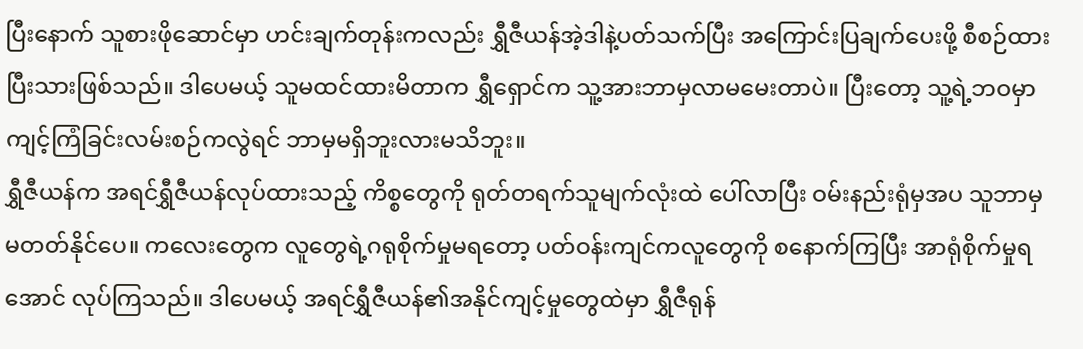ပြီးနောက် သူစားဖိုဆောင်မှာ ဟင်းချက်တုန်းကလည်း ရွှီဇီယန်အဲ့ဒါနဲ့ပတ်သက်ပြီး အကြောင်းပြချက်ပေးဖို့ စီစဉ်ထားပြီးသားဖြစ်သည်။ ဒါပေမယ့် သူမထင်ထားမိတာက ရွှီရှောင်က သူ့အားဘာမှလာမမေးတာပဲ။ ပြီးတော့ သူ့ရဲ့ဘဝမှာ ကျင့်ကြံခြင်းလမ်းစဉ်ကလွဲရင် ဘာမှမရှိဘူးလားမသိဘူး။
ရွှီဇီယန်က အရင်ရွှီဇီယန်လုပ်ထားသည့် ကိစ္စတွေကို ရုတ်တရက်သူမျက်လုံးထဲ ပေါ်လာပြီး ဝမ်းနည်းရုံမှအပ သူဘာမှမတတ်နိုင်ပေ။ ကလေးတွေက လူတွေရဲ့ဂရုစိုက်မှုမရတော့ ပတ်ဝန်းကျင်ကလူတွေကို စနောက်ကြပြီး အာရုံစိုက်မှုရအောင် လုပ်ကြသည်။ ဒါပေမယ့် အရင်ရွှီဇီယန်၏အနိုင်ကျင့်မှုတွေထဲမှာ ရွှီဇီရုန်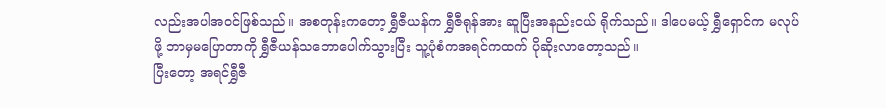လည်းအပါအဝင်ဖြစ်သည်။ အစတုန်းကတော့ ရွှီဇီယန်က ရွှီဇီရုန်အား ဆူပြီးအနည်းငယ် ရိုက်သည်။ ဒါပေမယ့် ရွှီရှောင်က မလုပ်ဖို့ ဘာမှမပြောတာကို ရွှီဇီယန်သဘောပေါက်သွားပြီး သူ့ပုံစံကအရင်ကထက် ပိုဆိုးလာတော့သည်။
ပြီးတော့ အရင်ရွှီဇီ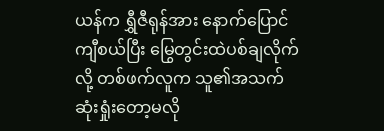ယန်က ရွှီဇီရုန်အား နောက်ပြောင်ကျီစယ်ပြီး မြွေတွင်းထဲပစ်ချလိုက်လို့ တစ်ဖက်လူက သူ၏အသက်ဆုံးရှုံးတော့မလို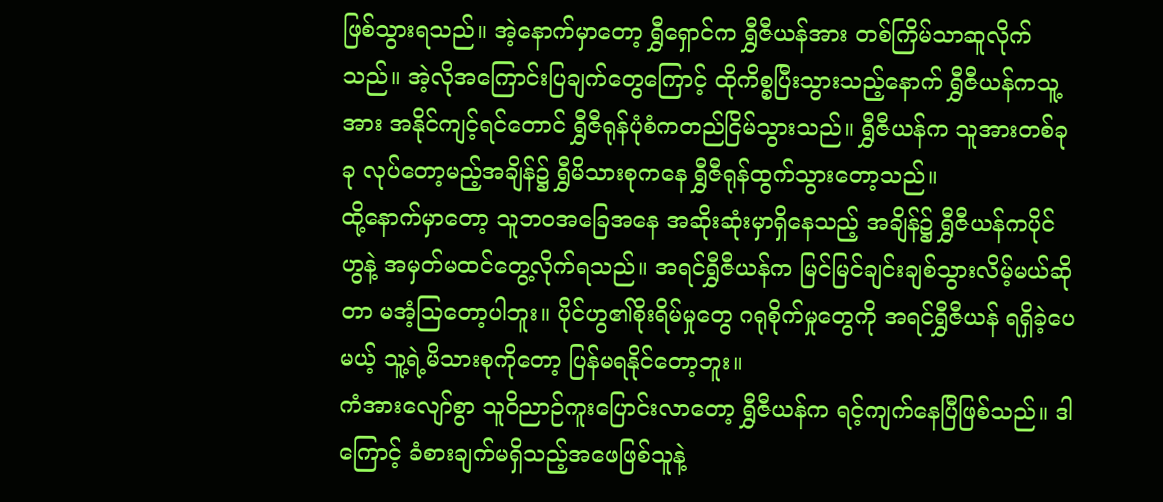ဖြစ်သွားရသည်။ အဲ့နောက်မှာတော့ ရွှီရှောင်က ရွှီဇီယန်အား တစ်ကြိမ်သာဆူလိုက်သည်။ အဲ့လိုအကြောင်းပြချက်တွေကြောင့် ထိုကိစ္စပြီးသွားသည့်နောက် ရွှီဇီယန်ကသူ့အား အနိုင်ကျင့်ရင်တောင် ရွှီဇီရုန်ပုံစံကတည်ငြိမ်သွားသည်။ ရွှီဇီယန်က သူအားတစ်ခုခု လုပ်တော့မည့်အချိန်၌ ရွှီမိသားစုကနေ ရွှီဇီရုန်ထွက်သွားတော့သည်။
ထို့နောက်မှာတော့ သူဘဝအခြေအနေ အဆိုးဆုံးမှာရှိနေသည့် အချိန်၌ ရွှီဇီယန်ကပိုင်ဟွနဲ့ အမှတ်မထင်တွေ့လိုက်ရသည်။ အရင်ရွှီဇီယန်က မြင်မြင်ချင်းချစ်သွားလိမ့်မယ်ဆိုတာ မအံ့ဩတော့ပါဘူး။ ပိုင်ဟွ၏စိုးရိမ်မှုတွေ ဂရုစိုက်မှုတွေကို အရင်ရွှီဇီယန် ရရှိခဲ့ပေမယ့် သူ့ရဲ့မိသားစုကိုတော့ ပြန်မရနိုင်တော့ဘူး။
ကံအားလျော်စွာ သူဝိညာဉ်ကူးပြောင်းလာတော့ ရွှီဇီယန်က ရင့်ကျက်နေပြီဖြစ်သည်။ ဒါကြောင့် ခံစားချက်မရှိသည့်အဖေဖြစ်သူနဲ့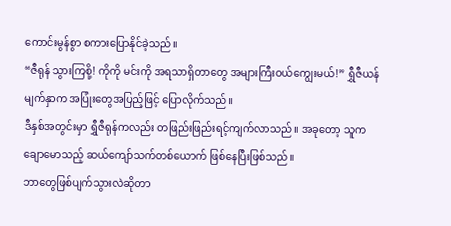ကောင်းမွန်စွာ စကားပြောနိုင်ခဲ့သည်။
“ဇီရုန် သွားကြစို့! ကိုကို မင်းကို အရသာရှိတာတွေ အများကြီးဝယ်ကျွေးမယ်!” ရွှီဇီယန်မျက်နှာက အပြုံးတွေအပြည့်ဖြင့် ပြောလိုက်သည်။
ဒီနှစ်အတွင်းမှာ ရွှီဇီရုန်ကလည်း တဖြည်းဖြည်းရင့်ကျက်လာသည်။ အခုတော့ သူကချောမောသည့် ဆယ်ကျော်သက်တစ်ယောက် ဖြစ်နေပြီးဖြစ်သည်။
ဘာတွေဖြစ်ပျက်သွားလဲဆိုတာ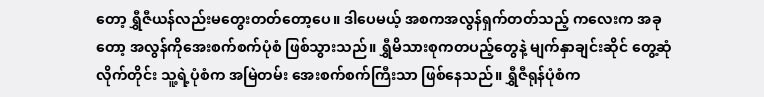တော့ ရွှီဇီယန်လည်းမတွေးတတ်တော့ပေ။ ဒါပေမယ့် အစကအလွန်ရှက်တတ်သည့် ကလေးက အခုတော့ အလွန်ကိုအေးစက်စက်ပုံစံ ဖြစ်သွားသည်။ ရွှီမိသားစုကတပည့်တွေနဲ့ မျက်နှာချင်းဆိုင် တွေ့ဆုံလိုက်တိုင်း သူ့ရဲ့ပုံစံက အမြဲတမ်း အေးစက်စက်ကြီးသာ ဖြစ်နေသည်။ ရွှီဇီရုန်ပုံစံက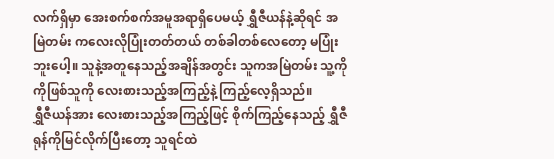လက်ရှိမှာ အေးစက်စက်အမူအရာရှိပေမယ့် ရွှီဇီယန်နဲ့ဆိုရင် အမြဲတမ်း ကလေးလိုပြုံးတတ်တယ် တစ်ခါတစ်လေတော့ မပြုံးဘူးပေါ့။ သူနဲ့အတူနေသည့်အချိန်အတွင်း သူကအမြဲတမ်း သူ့ကိုကိုဖြစ်သူကို လေးစားသည့်အကြည့်နဲ့ ကြည့်လေ့ရှိသည်။
ရွှီဇီယန်အား လေးစားသည့်အကြည့်ဖြင့် စိုက်ကြည့်နေသည့် ရွှီဇီရုန်ကိုမြင်လိုက်ပြီးတော့ သူရင်ထဲ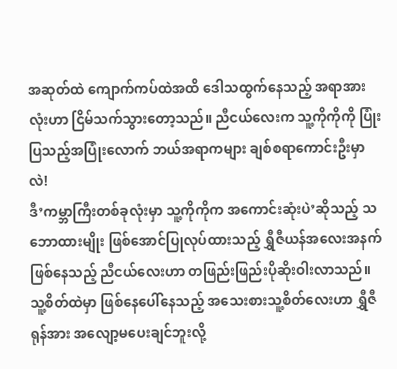အဆုတ်ထဲ ကျောက်ကပ်ထဲအထိ ဒေါသထွက်နေသည့် အရာအားလုံးဟာ ငြိမ်သက်သွားတော့သည်။ ညီငယ်လေးက သူ့ကိုကိုကို ပြုံးပြသည့်အပြုံးလောက် ဘယ်အရာကများ ချစ်စရာကောင်းဦးမှာလဲ!
ဒီ’ကမ္ဘာကြီးတစ်ခုလုံးမှာ သူ့ကိုကိုက အကောင်းဆုံးပဲ’ဆိုသည့် သဘောထားမျိုး ဖြစ်အောင်ပြုလုပ်ထားသည့် ရွှီဇီယန်အလေးအနက်ဖြစ်နေသည့် ညီငယ်လေးဟာ တဖြည်းဖြည်းပိုဆိုးဝါးလာသည်။
သူ့စိတ်ထဲမှာ ဖြစ်နေပေါ်နေသည့် အသေးစားသူ့စိတ်လေးဟာ ရွှီဇီရုန်အား အလျော့မပေးချင်ဘူးလို့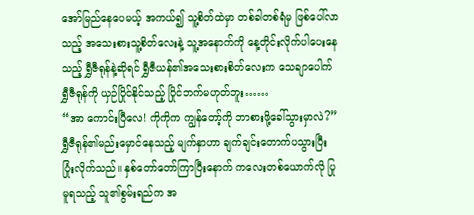အော်မြည်နေပေမယ့် အကယ်၍ သူ့စိတ်ထဲမှာ တစ်ခါတစ်ရံမှ ဖြစ်ပေါ်လာသည့် အသေးစားသူ့စိတ်လေးနဲ့ သူ့အနောက်ကို နေ့တိုင်းလိုက်ပါပေးနေသည့် ရွှီဇီရုန်နဲ့ဆိုရင် ရွှီဇီယန်၏အသေးစားစိတ်လေးက သေချာပေါက် ရွှီဇီရုန်ကို ယှဉ်ပြိုင်နိုင်သည့် ပြိုင်ဘက်မဟုတ်ဘူး……
“အာ ကောင်းပြီလေ! ကိုကိုက ကျွန်တော့်ကို ဘာစားဖို့ခေါ်သွားမှာလဲ?” ရွှီဇီရုန်၏မည်းမှောင်နေသည့် မျက်နှာဟာ ချက်ချင်းတောက်ပသွားပြီး ပြုံးလိုက်သည်။ နှစ်တော်တော်ကြာပြီးနောက် ကလေးတစ်ယောက်လို ပြုမူရသည့် သူ၏စွမ်းရည်က အ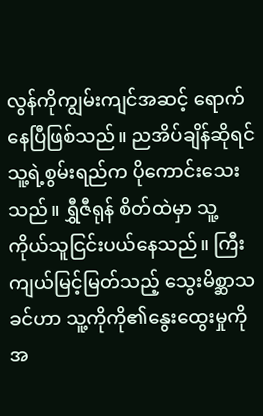လွန်ကိုကျွမ်းကျင်အဆင့် ရောက်နေပြီဖြစ်သည်။ ညအိပ်ချိန်ဆိုရင် သူ့ရဲ့စွမ်းရည်က ပိုကောင်းသေးသည်။ ရွှီဇီရုန် စိတ်ထဲမှာ သူ့ကိုယ်သူငြင်းပယ်နေသည်။ ကြီးကျယ်မြင့်မြတ်သည့် သွေးမိစ္ဆာသခင်ဟာ သူ့ကိုကို၏နွေးထွေးမှုကို အ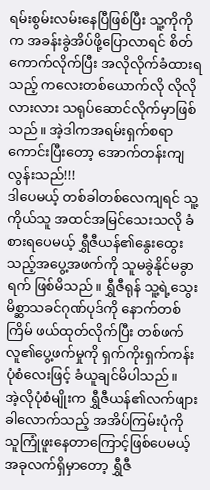ရမ်းစွမ်းလမ်းနေပြီဖြစ်ပြီး သူ့ကိုကိုက အခန်းခွဲအိပ်ဖို့ပြောလာရင် စိတ်ကောက်လိုက်ပြီး အလိုလိုက်ခံထားရသည့် ကလေးတစ်ယောက်လို လိုလိုလားလား သရုပ်ဆောင်လိုက်မှာဖြစ်သည်။ အဲ့ဒါကအရမ်းရှက်စရာကောင်းပြီးတော့ အောက်တန်းကျလွန်းသည်!!!
ဒါပေမယ့် တစ်ခါတစ်လေကျရင် သူ့ကိုယ်သူ အထင်အမြင်သေးသလို ခံစားရပေမယ့် ရွှီဇီယန်၏နွေးထွေးသည့်အပွေ့အဖက်ကို သူမခွဲနိုင်မခွာရက် ဖြစ်မိသည်။ ရွှီဇီရုန် သူ့ရဲ့သွေးမိစ္ဆာသခင်ဂုဏ်ပုဒ်ကို နောက်တစ်ကြိမ် ဖယ်ထုတ်လိုက်ပြီး တစ်ဖက်လူ၏ပွေ့ဖက်မှုကို ရှက်ကိုးရှက်ကန်းပုံစံလေးဖြင့် ခံယူချင်မိပါသည်။
အဲ့လိုပုံစံမျိုးက ရွှီဇီယန်၏လက်ဖျားခါလောက်သည့် အအိပ်ကြမ်းပုံကို သူကြုံဖူးနေတာကြောင့်ဖြစ်ပေမယ့် အခုလက်ရှိမှာတော့ ရွှီဇီ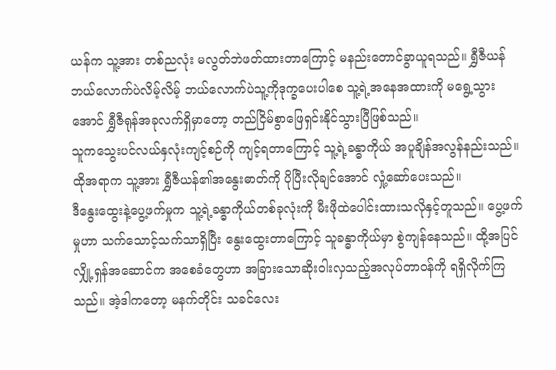ယန်က သူ့အား တစ်ညလုံး မလွတ်ဘဲဖတ်ထားတာကြောင့် မနည်းတောင်ခွာယူရသည်။ ရွှီဇီယန်ဘယ်လောက်ပဲလိမ့်လိမ့် ဘယ်လောက်ပဲသူ့ကိုဒုက္ခပေးပါစေ သူ့ရဲ့အနေအထားကို မရွေ့သွားအောင် ရွှီဇီရုန်အခုလက်ရှိမှာတော့ တည်ငြိမ်စွာဖြေရှင်းနိုင်သွားပြီဖြစ်သည်။
သူကသွေးပင်လယ်နှလုံးကျင့်စဉ်ကို ကျင့်ရတာကြောင့် သူ့ရဲ့ခန္ဓာကိုယ် အပူချိန်အလွန်နည်းသည်။ ထိုအရာက သူ့အား ရွှီဇီယန်၏အနွေးဓာတ်ကို ပိုပြီးလိုချင်အောင် လှုံ့ဆော်ပေးသည်။
ဒီနွေးထွေးနဲ့ပွေ့ဖက်မှုက သူ့ရဲ့ခန္ဓာကိုယ်တစ်ခုလုံးကို မီးဖိုထဲပေါင်းထားသလိုနှင့်တူသည်။ ပွေ့ဖက်မှုဟာ သက်သောင့်သက်သာရှိပြီး နွေးထွေးတာကြောင့် သူခန္ဓာကိုယ်မှာ စွဲကျန်နေသည်။ ထို့အပြင် လျှို့ရှန်အဆောင်က အစေခံတွေဟာ အခြားသောဆိုးဝါးလှသည့်အလုပ်တာဝန်ကို ရရှိလိုက်ကြသည်။ အဲ့ဒါကတော့ မနက်တိုင်း သခင်လေး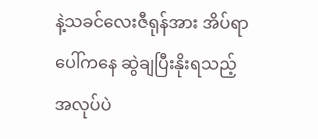နဲ့သခင်လေးဇီရုန်အား အိပ်ရာပေါ်ကနေ ဆွဲချပြီးနိုးရသည့် အလုပ်ပဲ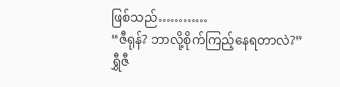ဖြစ်သည်…………
“ဇီရုန်? ဘာလို့စိုက်ကြည့်နေရတာလဲ?”
ရွှီဇီ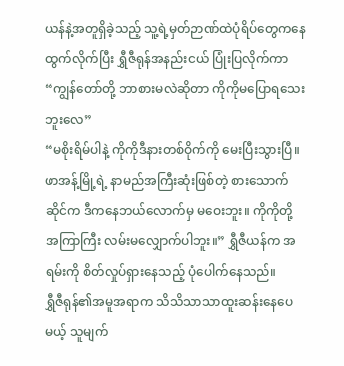ယန်နဲ့အတူရှိခဲ့သည့် သူ့ရဲ့မှတ်ဉာဏ်ထဲပုံရိပ်တွေကနေ ထွက်လိုက်ပြီး ရွှီဇီရုန်အနည်းငယ် ပြုံးပြလိုက်ကာ “ကျွန်တော်တို့ ဘာစားမလဲဆိုတာ ကိုကိုမပြောရသေးဘူးလေ”
“မစိုးရိမ်ပါနဲ့ ကိုကိုဒီနားတစ်ဝိုက်ကို မေးပြီးသွားပြီ။ ဖာအန့်မြို့ရဲ့ နာမည်အကြီးဆုံးဖြစ်တဲ့ စားသောက်ဆိုင်က ဒီကနေဘယ်လောက်မှ မဝေးဘူး။ ကိုကိုတို့ အကြာကြီး လမ်းမလျှောက်ပါဘူး။” ရွှီဇီယန်က အရမ်းကို စိတ်လှုပ်ရှားနေသည့် ပုံပေါက်နေသည်။
ရွှီဇီရုန်၏အမူအရာက သိသိသာသာထူးဆန်းနေပေမယ့် သူမျက်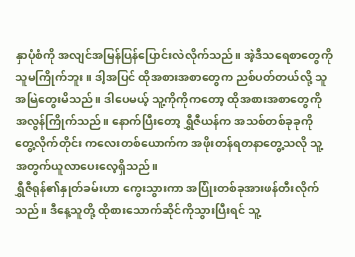နှာပုံစံကို အလျင်အမြန်ပြန်ပြောင်းလဲလိုက်သည်။ အဲ့ဒီသရေစာတွေကို သူမကြိုက်ဘူး။ ဒါ့အပြင် ထိုအစားအစာတွေက ညစ်ပတ်တယ်လို့ သူအမြဲတွေးမိသည်။ ဒါပေမယ့် သူ့ကိုကိုကတော့ ထိုအစားအစာတွေကို အလွန်ကြိုက်သည်။ နောက်ပြီးတော့ ရွှီဇီယန်က အသစ်တစ်ခုခုကို တွေ့လိုက်တိုင်း ကလေးတစ်ယောက်က အဖိုးတန်ရတနာတွေ့သလို သူ့အတွက်ယူလာပေးလေ့ရှိသည်။
ရွှီဇီရုန်၏နှုတ်ခမ်းဟာ ကွေးသွားကာ အပြုံးတစ်ခုအားဖန်တီးလိုက်သည်။ ဒီနေ့သူတို့ ထိုစားသောက်ဆိုင်ကိုသွားပြီးရင် သူ့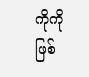ကိုကိုဖြစ်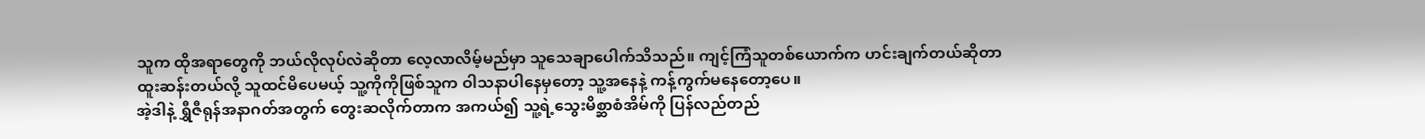သူက ထိုအရာတွေကို ဘယ်လိုလုပ်လဲဆိုတာ လေ့လာလိမ့်မည်မှာ သူသေချာပေါက်သိသည်။ ကျင့်ကြံသူတစ်ယောက်က ဟင်းချက်တယ်ဆိုတာ ထူးဆန်းတယ်လို့ သူထင်မိပေမယ့် သူ့ကိုကိုဖြစ်သူက ဝါသနာပါနေမှတော့ သူ့အနေနဲ့ ကန့်ကွက်မနေတော့ပေ။
အဲ့ဒါနဲ့ ရွှီဇီရုန်အနာဂတ်အတွက် တွေးဆလိုက်တာက အကယ်၍ သူ့ရဲ့သွေးမိစ္ဆာစံအိမ်ကို ပြန်လည်တည်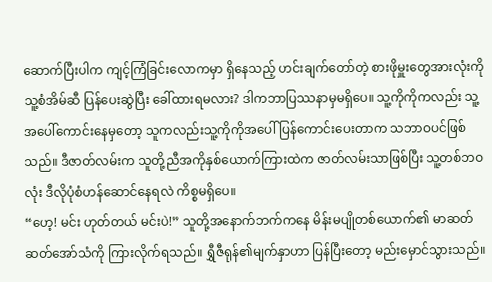ဆောက်ပြီးပါက ကျင့်ကြံခြင်းလောကမှာ ရှိနေသည့် ဟင်းချက်တော်တဲ့ စားဖိုမှူးတွေအားလုံးကို သူ့စံအိမ်ဆီ ပြန်ပေးဆွဲပြီး ခေါ်ထားရမလား? ဒါကဘာပြဿနာမှမရှိပေ။ သူ့ကိုကိုကလည်း သူ့အပေါ်ကောင်းနေမှတော့ သူကလည်းသူ့ကိုကိုအပေါ်ပြန်ကောင်းပေးတာက သဘာဝပင်ဖြစ်သည်။ ဒီဇာတ်လမ်းက သူတို့ညီအကိုနှစ်ယောက်ကြားထဲက ဇာတ်လမ်းသာဖြစ်ပြီး သူ့တစ်ဘဝလုံး ဒီလိုပုံစံဟန်ဆောင်နေရလဲ ကိစ္စမရှိပေ။
“ဟေ့! မင်း ဟုတ်တယ် မင်းပဲ!” သူတို့အနောက်ဘက်ကနေ မိန်းမပျိုတစ်ယောက်၏ မာဆတ်ဆတ်အော်သံကို ကြားလိုက်ရသည်။ ရွှီဇီရုန်၏မျက်နှာဟာ ပြန်ပြီးတော့ မည်းမှောင်သွားသည်။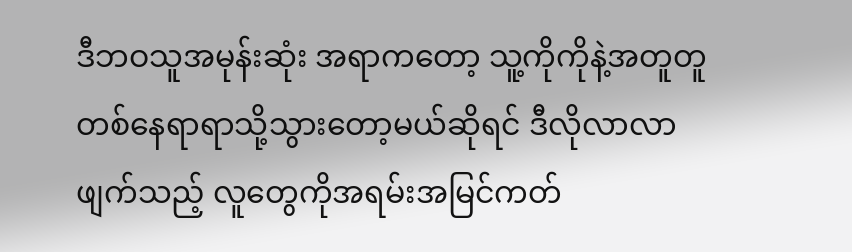ဒီဘဝသူအမုန်းဆုံး အရာကတော့ သူ့ကိုကိုနဲ့အတူတူ တစ်နေရာရာသို့သွားတော့မယ်ဆိုရင် ဒီလိုလာလာဖျက်သည့် လူတွေကိုအရမ်းအမြင်ကတ်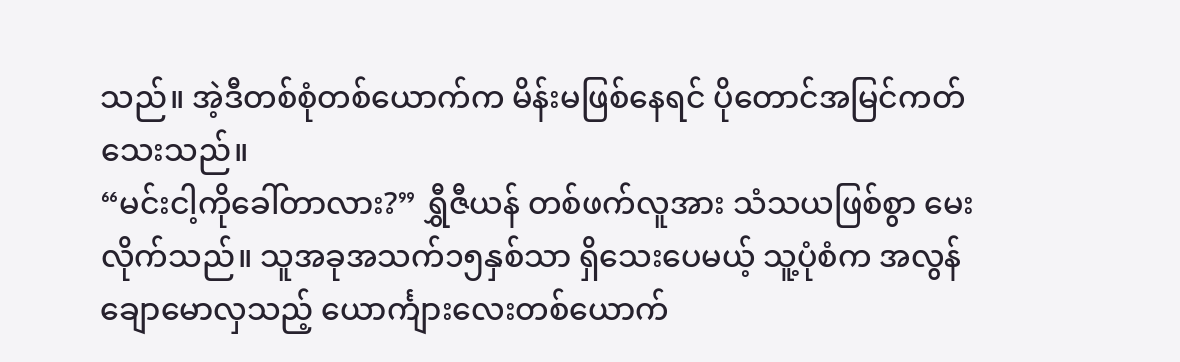သည်။ အဲ့ဒီတစ်စုံတစ်ယောက်က မိန်းမဖြစ်နေရင် ပိုတောင်အမြင်ကတ်သေးသည်။
“မင်းငါ့ကိုခေါ်တာလား?” ရွှီဇီယန် တစ်ဖက်လူအား သံသယဖြစ်စွာ မေးလိုက်သည်။ သူအခုအသက်၁၅နှစ်သာ ရှိသေးပေမယ့် သူ့ပုံစံက အလွန်ချောမောလှသည့် ယောင်္ကျားလေးတစ်ယောက်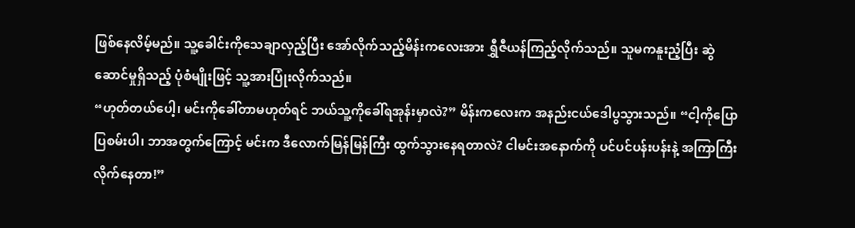ဖြစ်နေလိမ့်မည်။ သူ့ခေါင်းကိုသေချာလှည့်ပြီး အော်လိုက်သည့်မိန်းကလေးအား ရွှီဇီယန်ကြည့်လိုက်သည်။ သူမကနူးညံ့ပြီး ဆွဲဆောင်မှုရှိသည့် ပုံစံမျိုးဖြင့် သူ့အားပြုံးလိုက်သည်။
“ဟုတ်တယ်ပေါ့၊ မင်းကိုခေါ်တာမဟုတ်ရင် ဘယ်သူ့ကိုခေါ်ရအုန်းမှာလဲ?” မိန်းကလေးက အနည်းငယ်ဒေါပွသွားသည်။ “ငါ့ကိုပြောပြစမ်းပါ၊ ဘာအတွက်ကြောင့် မင်းက ဒီလောက်မြန်မြန်ကြီး ထွက်သွားနေရတာလဲ? ငါမင်းအနောက်ကို ပင်ပင်ပန်းပန်းနဲ့ အကြာကြီးလိုက်နေတာ!”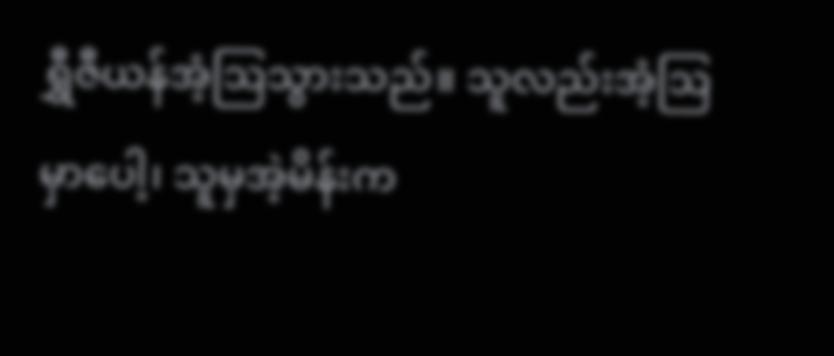ရွှီဇီယန်အံ့ဩသွားသည်။ သူလည်းအံ့ဩမှာပေါ့၊ သူမှအဲ့မိန်းက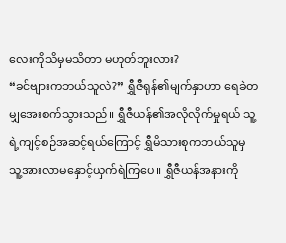လေးကိုသိမှမသိတာ မဟုတ်ဘူးလား?
“ခင်ဗျားကဘယ်သူလဲ?” ရွှီဇီရုန်၏မျက်နှာဟာ ရေခဲတမျှအေးစက်သွားသည်။ ရွှီဇီယန်၏အလိုလိုက်မှုရယ် သူ့ရဲ့ကျင့်စဉ်အဆင့်ရယ်ကြောင့် ရွှီမိသားစုကဘယ်သူမှ သူ့အားလာမနှောင့်ယှက်ရဲကြပေ။ ရွှီဇီယန်အနားကို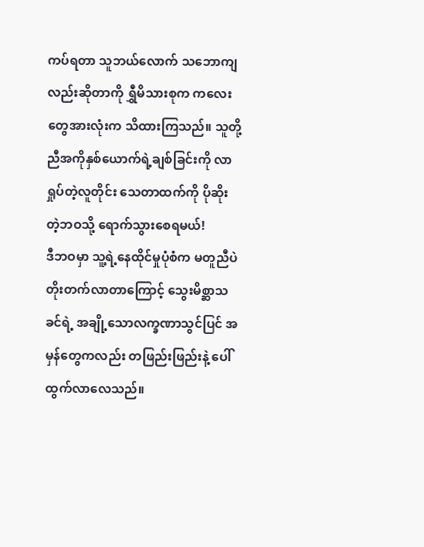ကပ်ရတာ သူဘယ်လောက် သဘောကျလည်းဆိုတာကို ရွှီမိသားစုက ကလေးတွေအားလုံးက သိထားကြသည်။ သူတို့ညီအကိုနှစ်ယောက်ရဲ့ချစ်ခြင်းကို လာရှုပ်တဲ့လူတိုင်း သေတာထက်ကို ပိုဆိုးတဲ့ဘဝသို့ ရောက်သွားစေရမယ်!
ဒီဘဝမှာ သူ့ရဲ့နေထိုင်မှုပုံစံက မတူညီပဲတိုးတက်လာတာကြောင့် သွေးမိစ္ဆာသခင်ရဲ့ အချို့သောလက္ခဏာသွင်ပြင် အမှန်တွေကလည်း တဖြည်းဖြည်းနဲ့ ပေါ်ထွက်လာလေသည်။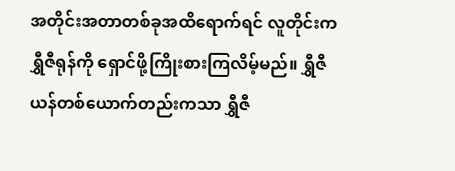အတိုင်းအတာတစ်ခုအထိရောက်ရင် လူတိုင်းက ရွှီဇီရုန်ကို ရှောင်ဖို့ကြိုးစားကြလိမ့်မည်။ ရွှီဇီယန်တစ်ယောက်တည်းကသာ ရွှီဇီ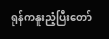ရုန်ကနူးညံ့ပြီးတော်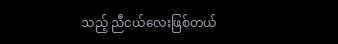သည့် ညီငယ်လေးဖြစ်တယ်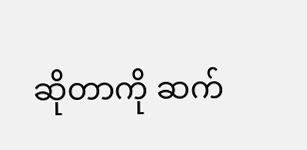ဆိုတာကို ဆက်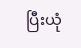ပြီးယုံ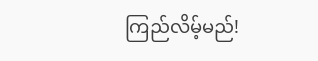ကြည်လိမ့်မည်!